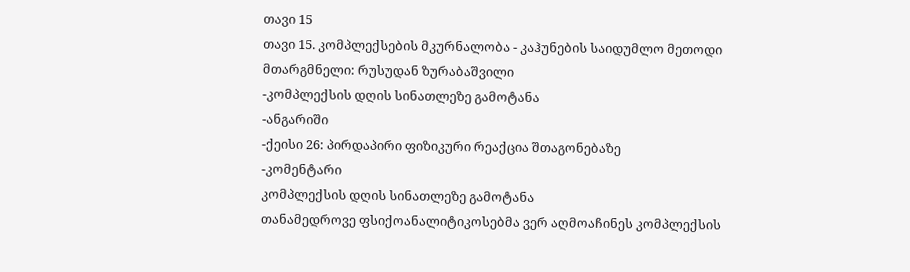თავი 15
თავი 15. კომპლექსების მკურნალობა - კაჰუნების საიდუმლო მეთოდი
მთარგმნელი: რუსუდან ზურაბაშვილი
-კომპლექსის დღის სინათლეზე გამოტანა
-ანგარიში
-ქეისი 26: პირდაპირი ფიზიკური რეაქცია შთაგონებაზე
-კომენტარი
კომპლექსის დღის სინათლეზე გამოტანა
თანამედროვე ფსიქოანალიტიკოსებმა ვერ აღმოაჩინეს კომპლექსის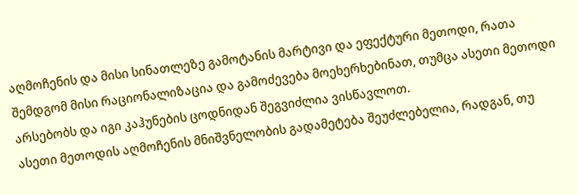აღმოჩენის და მისი სინათლეზე გამოტანის მარტივი და ეფექტური მეთოდი, რათა შემდგომ მისი რაციონალიზაცია და გამოძევება მოეხერხებინათ, თუმცა ასეთი მეთოდი არსებობს და იგი კაჰუნების ცოდნიდან შეგვიძლია ვისწავლოთ.
ასეთი მეთოდის აღმოჩენის მნიშვნელობის გადამეტება შეუძლებელია, რადგან, თუ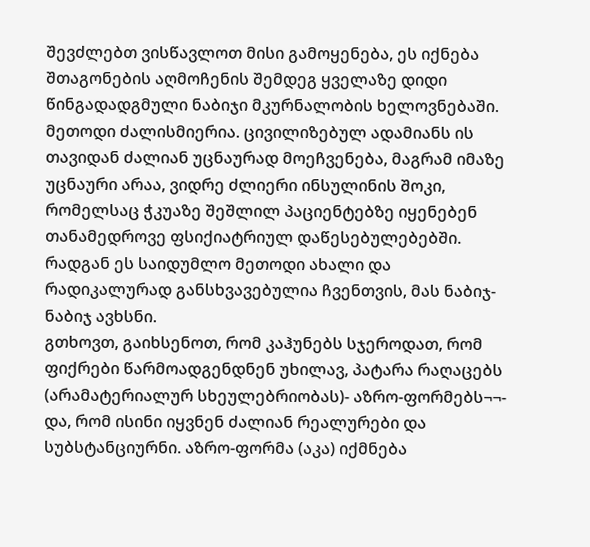შევძლებთ ვისწავლოთ მისი გამოყენება, ეს იქნება შთაგონების აღმოჩენის შემდეგ ყველაზე დიდი წინგადადგმული ნაბიჯი მკურნალობის ხელოვნებაში. მეთოდი ძალისმიერია. ცივილიზებულ ადამიანს ის თავიდან ძალიან უცნაურად მოეჩვენება, მაგრამ იმაზე უცნაური არაა, ვიდრე ძლიერი ინსულინის შოკი, რომელსაც ჭკუაზე შეშლილ პაციენტებზე იყენებენ თანამედროვე ფსიქიატრიულ დაწესებულებებში. რადგან ეს საიდუმლო მეთოდი ახალი და რადიკალურად განსხვავებულია ჩვენთვის, მას ნაბიჯ-ნაბიჯ ავხსნი.
გთხოვთ, გაიხსენოთ, რომ კაჰუნებს სჯეროდათ, რომ ფიქრები წარმოადგენდნენ უხილავ, პატარა რაღაცებს (არამატერიალურ სხეულებრიობას)- აზრო-ფორმებს¬¬- და, რომ ისინი იყვნენ ძალიან რეალურები და სუბსტანციურნი. აზრო-ფორმა (აკა) იქმნება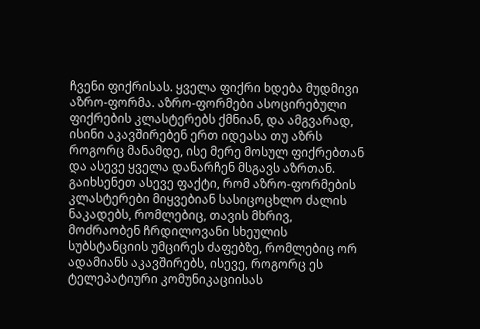ჩვენი ფიქრისას. ყველა ფიქრი ხდება მუდმივი აზრო-ფორმა. აზრო-ფორმები ასოცირებული ფიქრების კლასტერებს ქმნიან, და ამგვარად, ისინი აკავშირებენ ერთ იდეასა თუ აზრს როგორც მანამდე, ისე მერე მოსულ ფიქრებთან და ასევე ყველა დანარჩენ მსგავს აზრთან.
გაიხსენეთ ასევე ფაქტი, რომ აზრო-ფორმების კლასტერები მიყვებიან სასიცოცხლო ძალის ნაკადებს, რომლებიც, თავის მხრივ, მოძრაობენ ჩრდილოვანი სხეულის სუბსტანციის უმცირეს ძაფებზე, რომლებიც ორ ადამიანს აკავშირებს, ისევე, როგორც ეს ტელეპატიური კომუნიკაციისას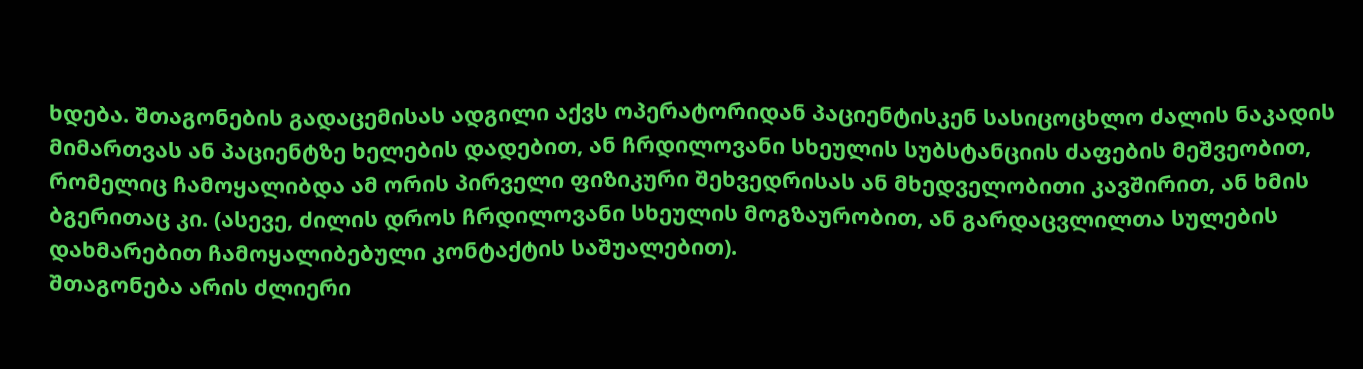ხდება. შთაგონების გადაცემისას ადგილი აქვს ოპერატორიდან პაციენტისკენ სასიცოცხლო ძალის ნაკადის მიმართვას ან პაციენტზე ხელების დადებით, ან ჩრდილოვანი სხეულის სუბსტანციის ძაფების მეშვეობით, რომელიც ჩამოყალიბდა ამ ორის პირველი ფიზიკური შეხვედრისას ან მხედველობითი კავშირით, ან ხმის ბგერითაც კი. (ასევე, ძილის დროს ჩრდილოვანი სხეულის მოგზაურობით, ან გარდაცვლილთა სულების დახმარებით ჩამოყალიბებული კონტაქტის საშუალებით).
შთაგონება არის ძლიერი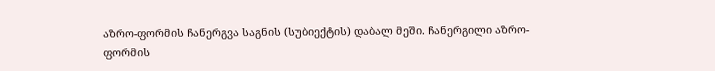აზრო-ფორმის ჩანერგვა საგნის (სუბიექტის) დაბალ მეში. ჩანერგილი აზრო-ფორმის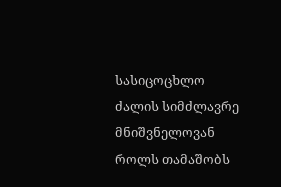სასიცოცხლო ძალის სიმძლავრე მნიშვნელოვან როლს თამაშობს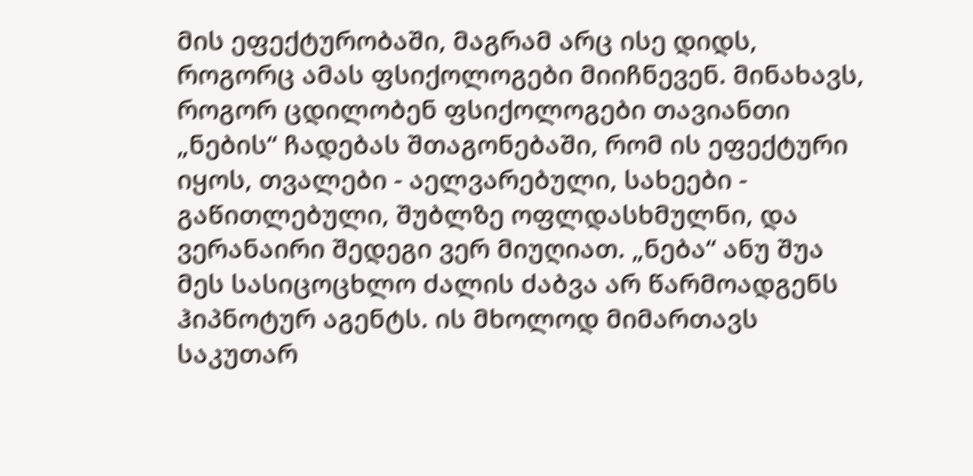მის ეფექტურობაში, მაგრამ არც ისე დიდს, როგორც ამას ფსიქოლოგები მიიჩნევენ. მინახავს, როგორ ცდილობენ ფსიქოლოგები თავიანთი „ნების“ ჩადებას შთაგონებაში, რომ ის ეფექტური იყოს, თვალები - აელვარებული, სახეები - გაწითლებული, შუბლზე ოფლდასხმულნი, და ვერანაირი შედეგი ვერ მიუღიათ. „ნება“ ანუ შუა მეს სასიცოცხლო ძალის ძაბვა არ წარმოადგენს ჰიპნოტურ აგენტს. ის მხოლოდ მიმართავს საკუთარ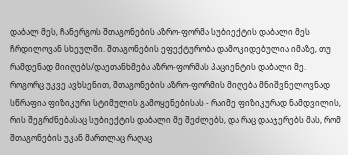დაბალ მეს, ჩანერგოს შთაგონების აზრო-ფორმა სუბიექტის დაბალი მეს ჩრდილოვან სხეულში. შთაგონების ეფექტურობა დამოკიდებულია იმაზე, თუ რამდენად მიიღებს/დაეთანხმება აზრო-ფორმას პაციენტის დაბალი მე.
როგორც უკვე ავხსენით, შთაგონების აზრო-ფორმის მიღება მნიშვნელოვნად სწრაფია ფიზიკური სტიმულის გამოყენებისას - რაიმე ფიზიკურად ნამდვილის, რის შეგრძნებასაც სუბიექტის დაბალი მე შეძლებს, და რაც დააჯერებს მას, რომ შთაგონების უკან მართლაც რაღაც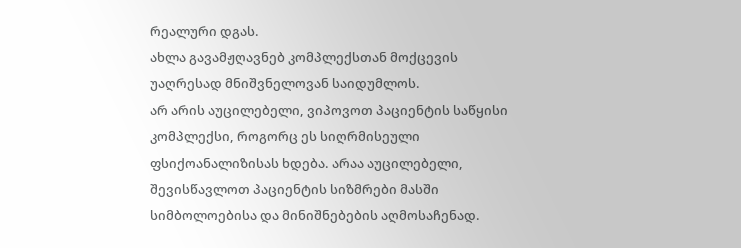რეალური დგას.
ახლა გავამჟღავნებ კომპლექსთან მოქცევის უაღრესად მნიშვნელოვან საიდუმლოს.
არ არის აუცილებელი, ვიპოვოთ პაციენტის საწყისი კომპლექსი, როგორც ეს სიღრმისეული ფსიქოანალიზისას ხდება. არაა აუცილებელი, შევისწავლოთ პაციენტის სიზმრები მასში სიმბოლოებისა და მინიშნებების აღმოსაჩენად.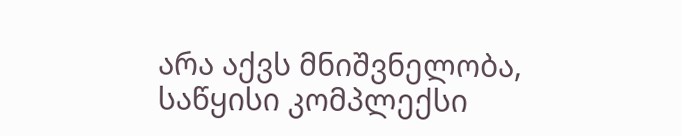არა აქვს მნიშვნელობა, საწყისი კომპლექსი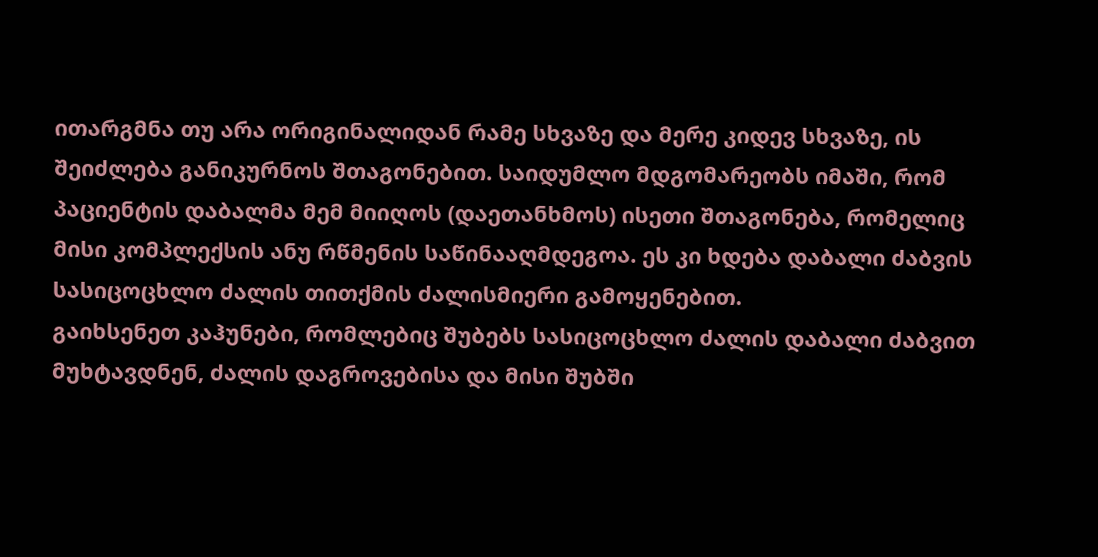ითარგმნა თუ არა ორიგინალიდან რამე სხვაზე და მერე კიდევ სხვაზე, ის შეიძლება განიკურნოს შთაგონებით. საიდუმლო მდგომარეობს იმაში, რომ პაციენტის დაბალმა მემ მიიღოს (დაეთანხმოს) ისეთი შთაგონება, რომელიც მისი კომპლექსის ანუ რწმენის საწინააღმდეგოა. ეს კი ხდება დაბალი ძაბვის სასიცოცხლო ძალის თითქმის ძალისმიერი გამოყენებით.
გაიხსენეთ კაჰუნები, რომლებიც შუბებს სასიცოცხლო ძალის დაბალი ძაბვით მუხტავდნენ, ძალის დაგროვებისა და მისი შუბში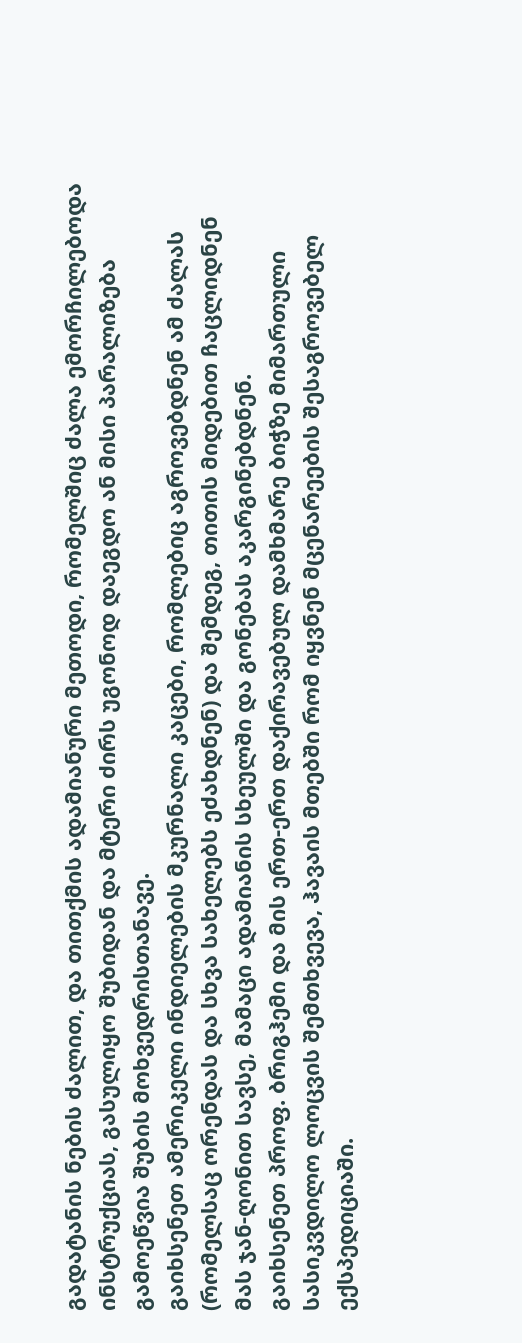გადატანის ნების ძალით, და თითქმის ადამიანური მეთოდი, რომელშიც ძალა ემორჩილებოდა ინსტრუქციას, გასულიყო შუბიდან და მტერი ძირს უგონოდ დაეგდო ან მისი პარალიზება გამოეწვია შუბის მოხვედრისთანავე.
გაიხსენეთ ამერიკელი ინდიელების მკურნალი კაცები, რომლებიც აგროვებდნენ ამ ძალას (რომელსაც ორენდას და სხვა სახელებს ეძახდნენ) და შემდეგ, თითის მიდებით ჩაცლიდნენ მას ჯან-ღონით სავსე, მამაცი ადამიანის სხეულში და გონებას აკარგინებდნენ.
გაიხსენეთ პროფ. ბრიგჰემი და მის ერთ-ერთ დაქირავებულ დამხმარე ბიჭზე მიმართული სასიკვდილო ლოცვის შემთხვევა, ჰავაის მთებში რომ იყვნენ მცენარეების შესაგროვებელ ექსპედიციაში.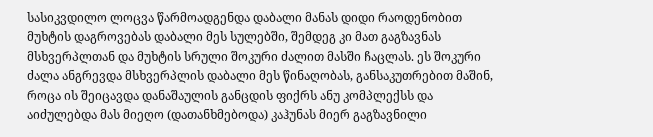სასიკვდილო ლოცვა წარმოადგენდა დაბალი მანას დიდი რაოდენობით მუხტის დაგროვებას დაბალი მეს სულებში, შემდეგ კი მათ გაგზავნას მსხვერპლთან და მუხტის სრული შოკური ძალით მასში ჩაცლას. ეს შოკური ძალა ანგრევდა მსხვერპლის დაბალი მეს წინაღობას, განსაკუთრებით მაშინ, როცა ის შეიცავდა დანაშაულის განცდის ფიქრს ანუ კომპლექსს და აიძულებდა მას მიეღო (დათანხმებოდა) კაჰუნას მიერ გაგზავნილი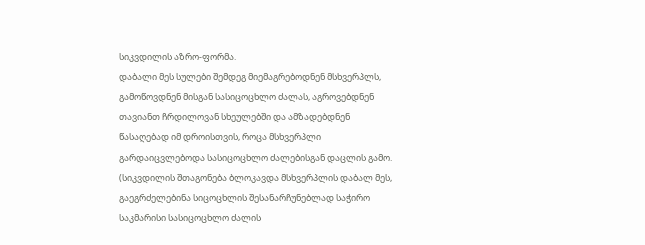სიკვდილის აზრო-ფორმა.
დაბალი მეს სულები შემდეგ მიემაგრებოდნენ მსხვერპლს, გამოწოვდნენ მისგან სასიცოცხლო ძალას, აგროვებდნენ თავიანთ ჩრდილოვან სხეულებში და ამზადებდნენ წასაღებად იმ დროისთვის, როცა მსხვერპლი გარდაიცვლებოდა სასიცოცხლო ძალებისგან დაცლის გამო. (სიკვდილის შთაგონება ბლოკავდა მსხვერპლის დაბალ მეს, გაეგრძელებინა სიცოცხლის შესანარჩუნებლად საჭირო საკმარისი სასიცოცხლო ძალის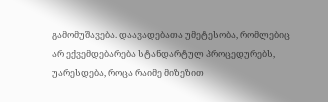გამომუშავება. დაავადებათა უმეტესობა, რომლებიც არ ექვემდებარება სტანდარტულ პროცედურებს, უარესდება, როცა რაიმე მიზეზით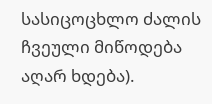სასიცოცხლო ძალის ჩვეული მიწოდება აღარ ხდება).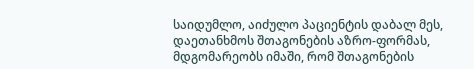საიდუმლო, აიძულო პაციენტის დაბალ მეს, დაეთანხმოს შთაგონების აზრო-ფორმას, მდგომარეობს იმაში, რომ შთაგონების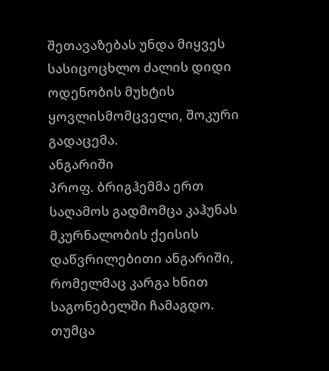შეთავაზებას უნდა მიყვეს სასიცოცხლო ძალის დიდი ოდენობის მუხტის ყოვლისმომცველი, შოკური გადაცემა.
ანგარიში
პროფ. ბრიგჰემმა ერთ საღამოს გადმომცა კაჰუნას მკურნალობის ქეისის დაწვრილებითი ანგარიში, რომელმაც კარგა ხნით საგონებელში ჩამაგდო. თუმცა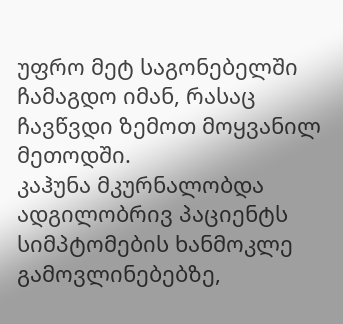უფრო მეტ საგონებელში ჩამაგდო იმან, რასაც ჩავწვდი ზემოთ მოყვანილ მეთოდში.
კაჰუნა მკურნალობდა ადგილობრივ პაციენტს სიმპტომების ხანმოკლე გამოვლინებებზე,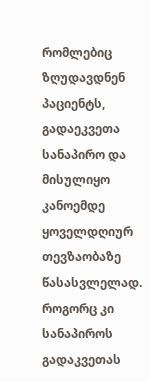რომლებიც ზღუდავდნენ პაციენტს, გადაეკვეთა სანაპირო და მისულიყო კანოემდე ყოველდღიურ თევზაობაზე წასასვლელად. როგორც კი სანაპიროს გადაკვეთას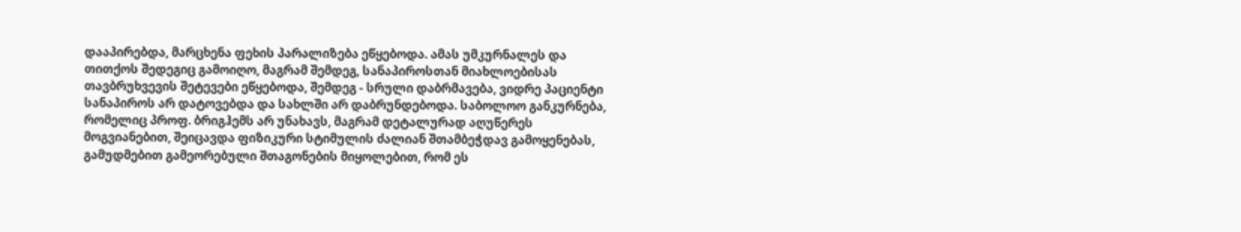დააპირებდა, მარცხენა ფეხის პარალიზება ეწყებოდა. ამას უმკურნალეს და თითქოს შედეგიც გამოიღო, მაგრამ შემდეგ, სანაპიროსთან მიახლოებისას თავბრუხვევის შეტევები ეწყებოდა, შემდეგ - სრული დაბრმავება, ვიდრე პაციენტი სანაპიროს არ დატოვებდა და სახლში არ დაბრუნდებოდა. საბოლოო განკურნება, რომელიც პროფ. ბრიგჰემს არ უნახავს, მაგრამ დეტალურად აღუწერეს მოგვიანებით, შეიცავდა ფიზიკური სტიმულის ძალიან შთამბეჭდავ გამოყენებას, გამუდმებით გამეორებული შთაგონების მიყოლებით, რომ ეს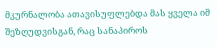მკურნალობა ათავისუფლებდა მას ყველა იმ შეზღუდვისგან, რაც სანაპიროს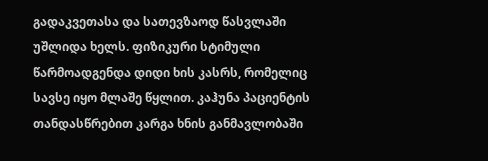გადაკვეთასა და სათევზაოდ წასვლაში უშლიდა ხელს. ფიზიკური სტიმული წარმოადგენდა დიდი ხის კასრს, რომელიც სავსე იყო მლაშე წყლით. კაჰუნა პაციენტის თანდასწრებით კარგა ხნის განმავლობაში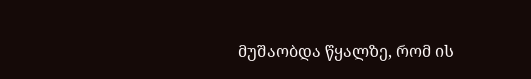მუშაობდა წყალზე, რომ ის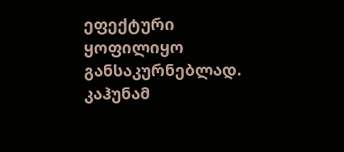ეფექტური ყოფილიყო განსაკურნებლად. კაჰუნამ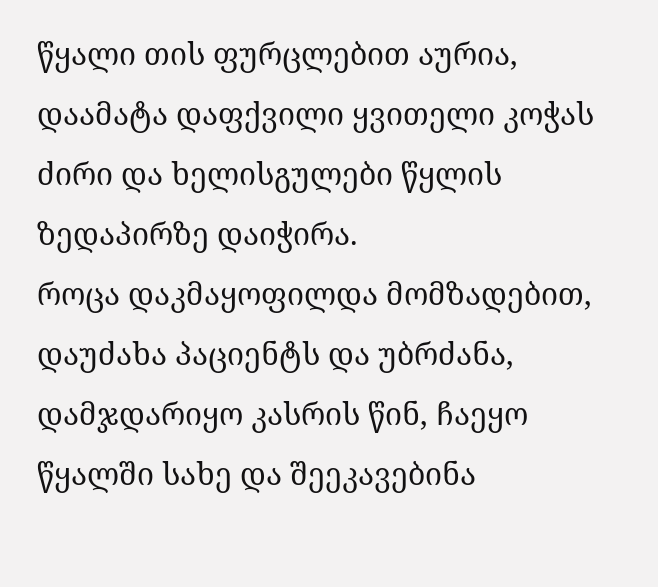წყალი თის ფურცლებით აურია, დაამატა დაფქვილი ყვითელი კოჭას ძირი და ხელისგულები წყლის ზედაპირზე დაიჭირა.
როცა დაკმაყოფილდა მომზადებით, დაუძახა პაციენტს და უბრძანა, დამჯდარიყო კასრის წინ, ჩაეყო წყალში სახე და შეეკავებინა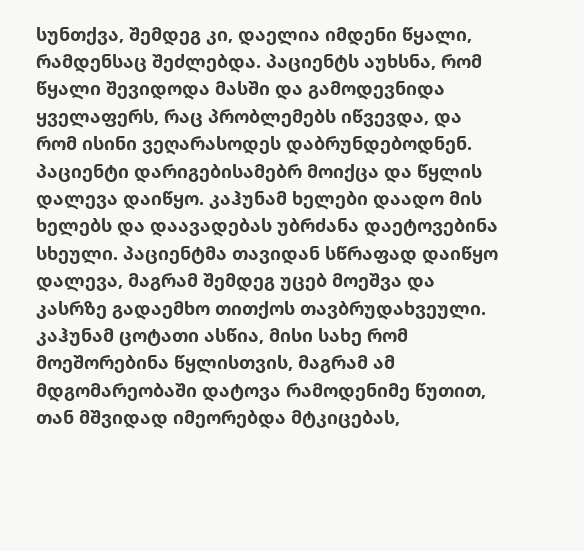სუნთქვა, შემდეგ კი, დაელია იმდენი წყალი, რამდენსაც შეძლებდა. პაციენტს აუხსნა, რომ წყალი შევიდოდა მასში და გამოდევნიდა ყველაფერს, რაც პრობლემებს იწვევდა, და რომ ისინი ვეღარასოდეს დაბრუნდებოდნენ.
პაციენტი დარიგებისამებრ მოიქცა და წყლის დალევა დაიწყო. კაჰუნამ ხელები დაადო მის ხელებს და დაავადებას უბრძანა დაეტოვებინა სხეული. პაციენტმა თავიდან სწრაფად დაიწყო დალევა, მაგრამ შემდეგ უცებ მოეშვა და კასრზე გადაემხო თითქოს თავბრუდახვეული. კაჰუნამ ცოტათი ასწია, მისი სახე რომ მოეშორებინა წყლისთვის, მაგრამ ამ მდგომარეობაში დატოვა რამოდენიმე წუთით, თან მშვიდად იმეორებდა მტკიცებას,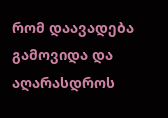რომ დაავადება გამოვიდა და აღარასდროს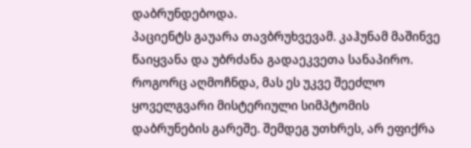დაბრუნდებოდა.
პაციენტს გაუარა თავბრუხვევამ. კაჰუნამ მაშინვე წაიყვანა და უბრძანა გადაეკვეთა სანაპირო. როგორც აღმოჩნდა, მას ეს უკვე შეეძლო ყოველგვარი მისტერიული სიმპტომის დაბრუნების გარეშე. შემდეგ უთხრეს, არ ეფიქრა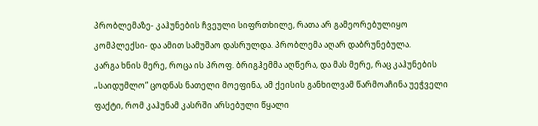პრობლემაზე- კაჰუნების ჩვეული სიფრთხილე, რათა არ გამეორებულიყო კომპლექსი- და ამით სამუშაო დასრულდა. პრობლემა აღარ დაბრუნებულა.
კარგა ხნის მერე, როცა ის პროფ. ბრიგჰემმა აღწერა, და მას მერე, რაც კაჰუნების „საიდუმლო“ ცოდნას ნათელი მოეფინა, ამ ქეისის განხილვამ წარმოაჩინა უეჭველი ფაქტი, რომ კაჰუნამ კასრში არსებული წყალი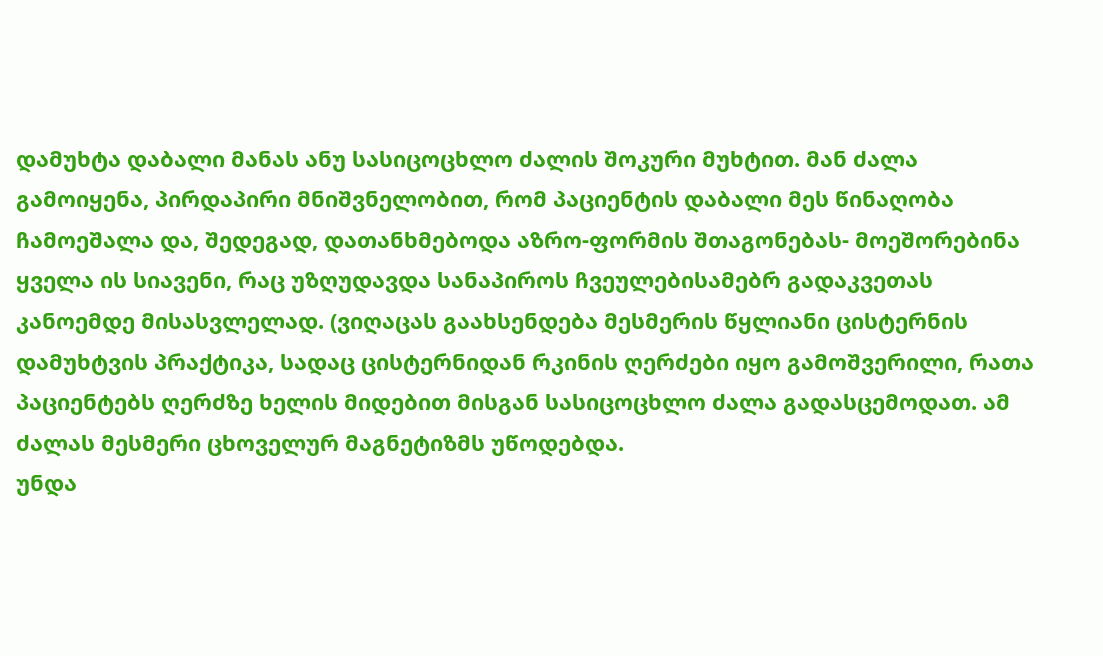დამუხტა დაბალი მანას ანუ სასიცოცხლო ძალის შოკური მუხტით. მან ძალა გამოიყენა, პირდაპირი მნიშვნელობით, რომ პაციენტის დაბალი მეს წინაღობა ჩამოეშალა და, შედეგად, დათანხმებოდა აზრო-ფორმის შთაგონებას- მოეშორებინა ყველა ის სიავენი, რაც უზღუდავდა სანაპიროს ჩვეულებისამებრ გადაკვეთას კანოემდე მისასვლელად. (ვიღაცას გაახსენდება მესმერის წყლიანი ცისტერნის დამუხტვის პრაქტიკა, სადაც ცისტერნიდან რკინის ღერძები იყო გამოშვერილი, რათა პაციენტებს ღერძზე ხელის მიდებით მისგან სასიცოცხლო ძალა გადასცემოდათ. ამ ძალას მესმერი ცხოველურ მაგნეტიზმს უწოდებდა.
უნდა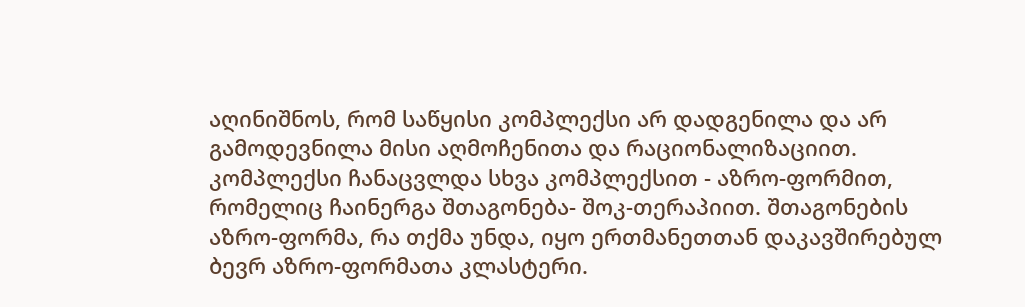აღინიშნოს, რომ საწყისი კომპლექსი არ დადგენილა და არ გამოდევნილა მისი აღმოჩენითა და რაციონალიზაციით. კომპლექსი ჩანაცვლდა სხვა კომპლექსით - აზრო-ფორმით, რომელიც ჩაინერგა შთაგონება- შოკ-თერაპიით. შთაგონების აზრო-ფორმა, რა თქმა უნდა, იყო ერთმანეთთან დაკავშირებულ ბევრ აზრო-ფორმათა კლასტერი.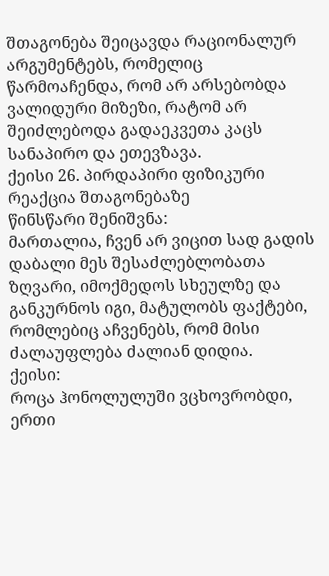შთაგონება შეიცავდა რაციონალურ არგუმენტებს, რომელიც წარმოაჩენდა, რომ არ არსებობდა ვალიდური მიზეზი, რატომ არ შეიძლებოდა გადაეკვეთა კაცს სანაპირო და ეთევზავა.
ქეისი 26. პირდაპირი ფიზიკური რეაქცია შთაგონებაზე
წინსწარი შენიშვნა:
მართალია, ჩვენ არ ვიცით სად გადის დაბალი მეს შესაძლებლობათა ზღვარი, იმოქმედოს სხეულზე და განკურნოს იგი, მატულობს ფაქტები, რომლებიც აჩვენებს, რომ მისი ძალაუფლება ძალიან დიდია.
ქეისი:
როცა ჰონოლულუში ვცხოვრობდი, ერთი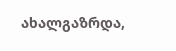ახალგაზრდა,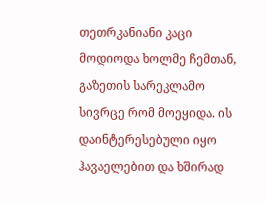თეთრკანიანი კაცი მოდიოდა ხოლმე ჩემთან, გაზეთის სარეკლამო სივრცე რომ მოეყიდა. ის დაინტერესებული იყო ჰავაელებით და ხშირად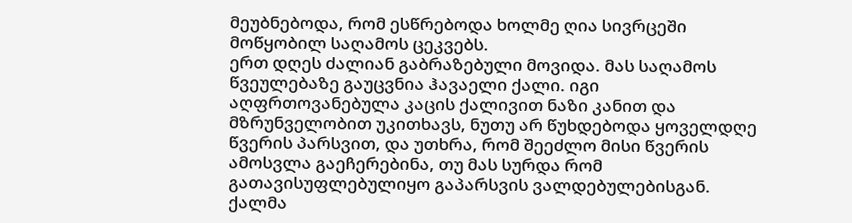მეუბნებოდა, რომ ესწრებოდა ხოლმე ღია სივრცეში მოწყობილ საღამოს ცეკვებს.
ერთ დღეს ძალიან გაბრაზებული მოვიდა. მას საღამოს წვეულებაზე გაუცვნია ჰავაელი ქალი. იგი აღფრთოვანებულა კაცის ქალივით ნაზი კანით და მზრუნველობით უკითხავს, ნუთუ არ წუხდებოდა ყოველდღე წვერის პარსვით, და უთხრა, რომ შეეძლო მისი წვერის ამოსვლა გაეჩერებინა, თუ მას სურდა რომ გათავისუფლებულიყო გაპარსვის ვალდებულებისგან. ქალმა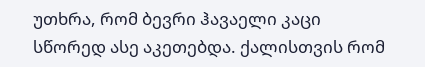უთხრა, რომ ბევრი ჰავაელი კაცი სწორედ ასე აკეთებდა. ქალისთვის რომ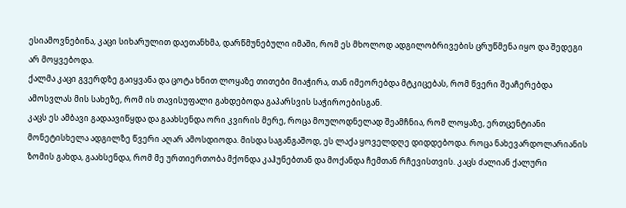ესიამოვნებინა, კაცი სიხარულით დაეთანხმა, დარწმუნებული იმაში, რომ ეს მხოლოდ ადგილობრივების ცრუწმენა იყო და შედეგი არ მოყვებოდა.
ქალმა კაცი გვერდზე გაიყვანა და ცოტა ხნით ლოყაზე თითები მიაჭირა, თან იმეორებდა მტკიცებას, რომ წვერი შეაჩერებდა ამოსვლას მის სახეზე, რომ ის თავისუფალი გახდებოდა გაპარსვის საჭიროებისგან.
კაცს ეს ამბავი გადაავიწყდა და გაახსენდა ორი კვირის მერე, როცა მოულოდნელად შეამჩნია, რომ ლოყაზე, ერთცენტიანი მონეტისხელა ადგილზე წვერი აღარ ამოსდიოდა. მისდა საგანგაშოდ, ეს ლაქა ყოველდღე დიდდებოდა. როცა ნახევარდოლარიანის ზომის გახდა, გაახსენდა, რომ მე ურთიერთობა მქონდა კაჰუნებთან და მოქანდა ჩემთან რჩევისთვის. კაცს ძალიან ქალური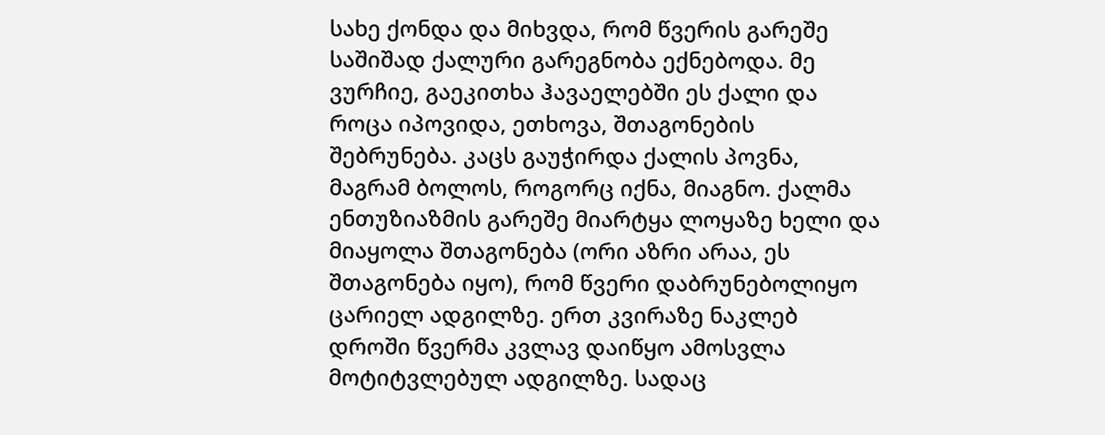სახე ქონდა და მიხვდა, რომ წვერის გარეშე საშიშად ქალური გარეგნობა ექნებოდა. მე ვურჩიე, გაეკითხა ჰავაელებში ეს ქალი და როცა იპოვიდა, ეთხოვა, შთაგონების შებრუნება. კაცს გაუჭირდა ქალის პოვნა, მაგრამ ბოლოს, როგორც იქნა, მიაგნო. ქალმა ენთუზიაზმის გარეშე მიარტყა ლოყაზე ხელი და მიაყოლა შთაგონება (ორი აზრი არაა, ეს შთაგონება იყო), რომ წვერი დაბრუნებოლიყო ცარიელ ადგილზე. ერთ კვირაზე ნაკლებ დროში წვერმა კვლავ დაიწყო ამოსვლა მოტიტვლებულ ადგილზე. სადაც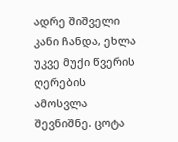ადრე შიშველი კანი ჩანდა, ეხლა უკვე მუქი წვერის ღერების ამოსვლა შევნიშნე. ცოტა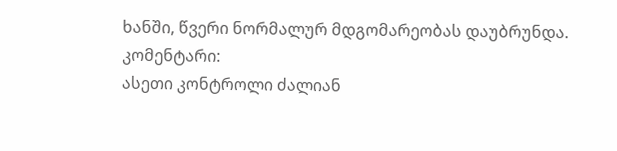ხანში, წვერი ნორმალურ მდგომარეობას დაუბრუნდა.
კომენტარი:
ასეთი კონტროლი ძალიან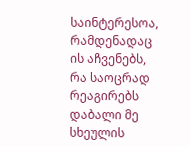საინტერესოა, რამდენადაც ის აჩვენებს, რა საოცრად რეაგირებს დაბალი მე სხეულის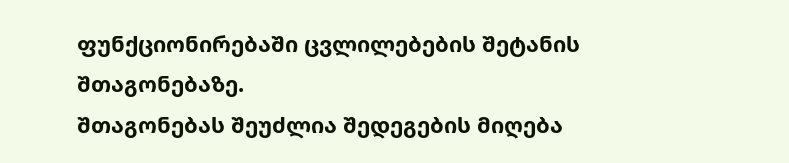ფუნქციონირებაში ცვლილებების შეტანის შთაგონებაზე.
შთაგონებას შეუძლია შედეგების მიღება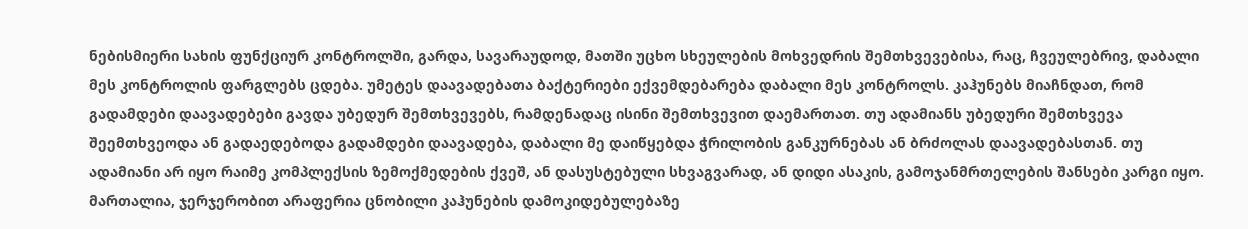ნებისმიერი სახის ფუნქციურ კონტროლში, გარდა, სავარაუდოდ, მათში უცხო სხეულების მოხვედრის შემთხვევებისა, რაც, ჩვეულებრივ, დაბალი მეს კონტროლის ფარგლებს ცდება. უმეტეს დაავადებათა ბაქტერიები ექვემდებარება დაბალი მეს კონტროლს. კაჰუნებს მიაჩნდათ, რომ გადამდები დაავადებები გავდა უბედურ შემთხვევებს, რამდენადაც ისინი შემთხვევით დაემართათ. თუ ადამიანს უბედური შემთხვევა შეემთხვეოდა ან გადაედებოდა გადამდები დაავადება, დაბალი მე დაიწყებდა ჭრილობის განკურნებას ან ბრძოლას დაავადებასთან. თუ ადამიანი არ იყო რაიმე კომპლექსის ზემოქმედების ქვეშ, ან დასუსტებული სხვაგვარად, ან დიდი ასაკის, გამოჯანმრთელების შანსები კარგი იყო.
მართალია, ჯერჯერობით არაფერია ცნობილი კაჰუნების დამოკიდებულებაზე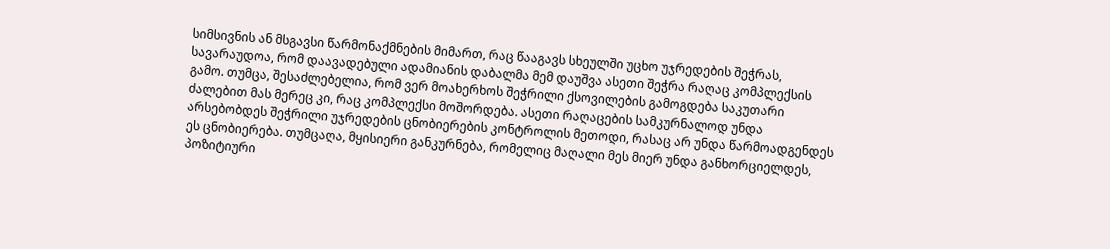სიმსივნის ან მსგავსი წარმონაქმნების მიმართ, რაც წააგავს სხეულში უცხო უჯრედების შეჭრას, სავარაუდოა, რომ დაავადებული ადამიანის დაბალმა მემ დაუშვა ასეთი შეჭრა რაღაც კომპლექსის გამო. თუმცა, შესაძლებელია, რომ ვერ მოახერხოს შეჭრილი ქსოვილების გამოგდება საკუთარი ძალებით მას მერეც კი, რაც კომპლექსი მოშორდება. ასეთი რაღაცების სამკურნალოდ უნდა არსებობდეს შეჭრილი უჯრედების ცნობიერების კონტროლის მეთოდი, რასაც არ უნდა წარმოადგენდეს ეს ცნობიერება. თუმცაღა, მყისიერი განკურნება, რომელიც მაღალი მეს მიერ უნდა განხორციელდეს, პოზიტიური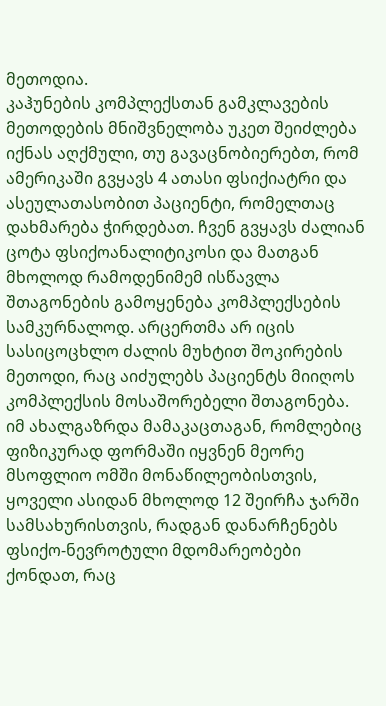მეთოდია.
კაჰუნების კომპლექსთან გამკლავების მეთოდების მნიშვნელობა უკეთ შეიძლება იქნას აღქმული, თუ გავაცნობიერებთ, რომ ამერიკაში გვყავს 4 ათასი ფსიქიატრი და ასეულათასობით პაციენტი, რომელთაც დახმარება ჭირდებათ. ჩვენ გვყავს ძალიან ცოტა ფსიქოანალიტიკოსი და მათგან მხოლოდ რამოდენიმემ ისწავლა შთაგონების გამოყენება კომპლექსების სამკურნალოდ. არცერთმა არ იცის სასიცოცხლო ძალის მუხტით შოკირების მეთოდი, რაც აიძულებს პაციენტს მიიღოს კომპლექსის მოსაშორებელი შთაგონება.
იმ ახალგაზრდა მამაკაცთაგან, რომლებიც ფიზიკურად ფორმაში იყვნენ მეორე მსოფლიო ომში მონაწილეობისთვის, ყოველი ასიდან მხოლოდ 12 შეირჩა ჯარში სამსახურისთვის, რადგან დანარჩენებს ფსიქო-ნევროტული მდომარეობები ქონდათ, რაც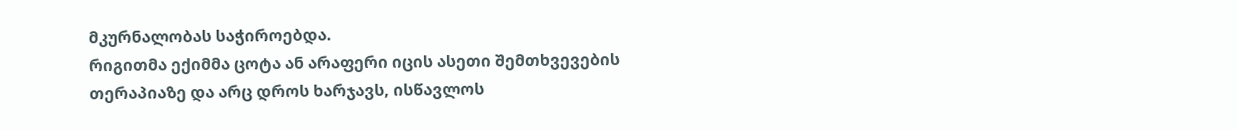მკურნალობას საჭიროებდა.
რიგითმა ექიმმა ცოტა ან არაფერი იცის ასეთი შემთხვევების თერაპიაზე და არც დროს ხარჯავს, ისწავლოს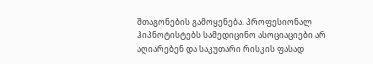შთაგონების გამოყენება. პროფესიონალ ჰიპნოტისტებს სამედიცინო ასოციაციები არ აღიარებენ და საკუთარი რისკის ფასად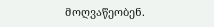მოღვაწეობენ.